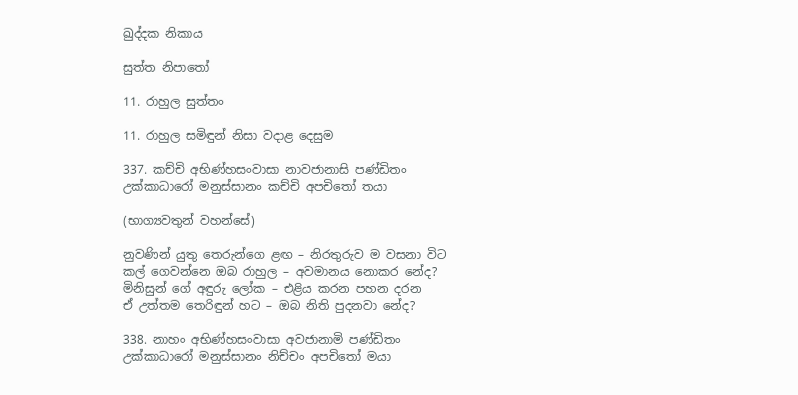ඛුද්දක නිකාය

සුත්ත නිපාතෝ

11. රාහුල සුත්තං

11. රාහුල සමිඳුන් නිසා වදාළ දෙසුම

337. කච්චි අභිණ්හසංවාසා නාවජානාසි පණ්ඩිතං
උක්කාධාරෝ මනුස්සානං කච්චි අපචිතෝ තයා

(භාග්‍යවතුන් වහන්සේ)

නුවණින් යුතු තෙරුන්ගෙ ළඟ – නිරතුරුව ම වසනා විට
කල් ගෙවන්නෙ ඔබ රාහුල – අවමානය නොකර නේද?
මිනිසුන් ගේ අඳුරු ලෝක – එළිය කරන පහන දරන
ඒ උත්තම තෙරිඳුන් හට – ඔබ නිති පුදනවා නේද?

338. නාහං අභිණ්හසංවාසා අවජානාමි පණ්ඩිතං
උක්කාධාරෝ මනුස්සානං නිච්චං අපචිතෝ මයා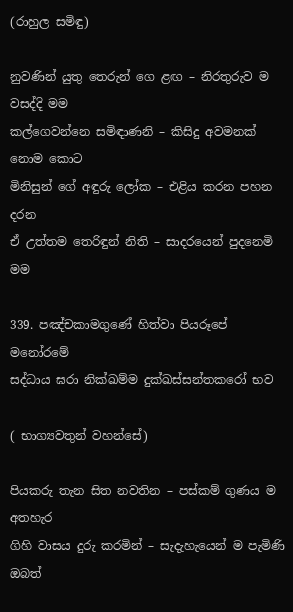(රාහුල සමිඳු)

නුවණින් යුතු තෙරුන් ගෙ ළඟ – නිරතුරුව ම වසද්දි මම
කල්ගෙවන්නෙ සමිඳාණනි – කිසිදු අවමනක් නොම කොට
මිනිසුන් ගේ අඳුරු ලෝක – එළිය කරන පහන දරන
ඒ උත්තම තෙරිඳුන් නිති – සාදරයෙන් පුදනෙමි මම

339. පඤ්චකාමගුණේ හිත්වා පියරූපේ මනෝරමේ
සද්ධාය ඝරා නික්ඛම්ම දුක්ඛස්සන්තකරෝ භව

( භාග්‍යවතුන් වහන්සේ)

පියකරු තැන සිත නවතින – පස්කම් ගුණය ම අතහැර
ගිහි වාසය දුරු කරමින් – සැදැහැයෙන් ම පැමිණි ඔබත්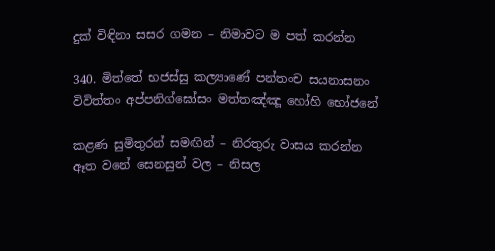දුක් විඳිනා සසර ගමන – නිමාවට ම පත් කරන්න

340. මිත්තේ භජස්සු කල්‍යාණේ පන්තංච සයනාසනං
විවිත්තං අප්පනිග්ඝෝසං මත්තඤ්ඤූ හෝහි භෝජනේ

කළණ සුමිතුරන් සමඟින් – නිරතුරු වාසය කරන්න
ඈත වනේ සෙනසුන් වල – නිසල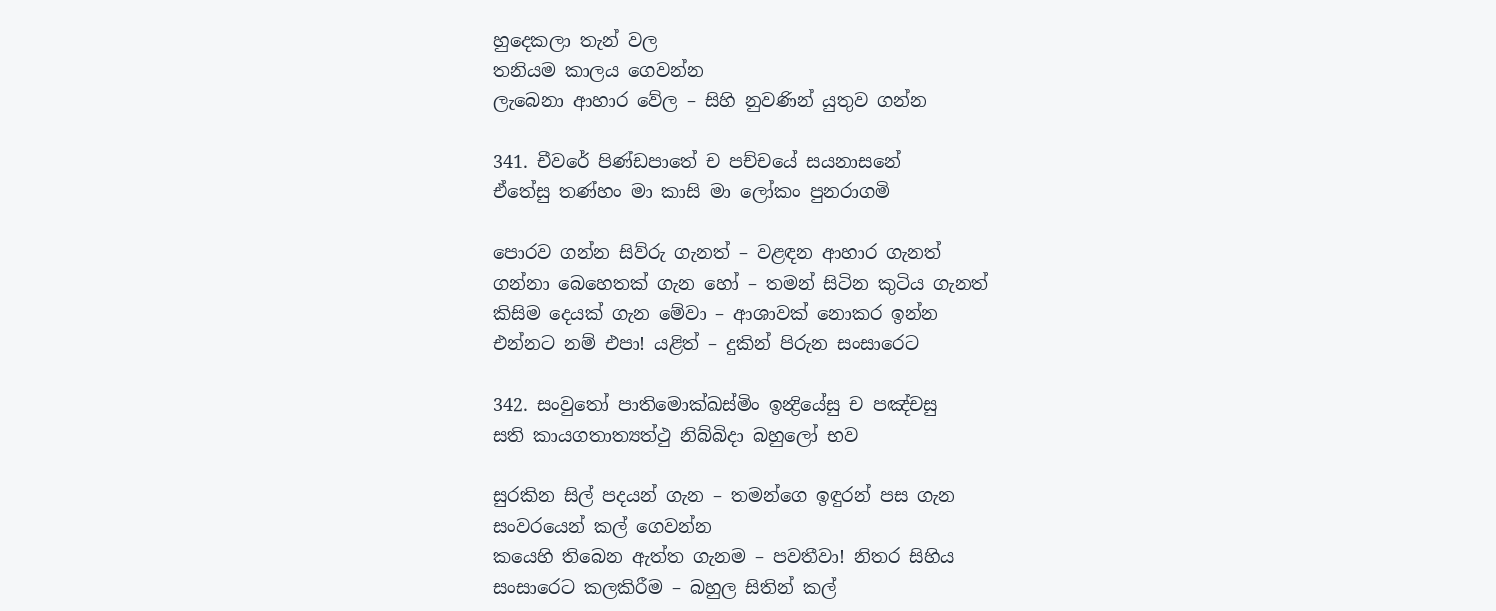හුදෙකලා තැන් වල
තනියම කාලය ගෙවන්න
ලැබෙනා ආහාර වේල – සිහි නුවණින් යුතුව ගන්න

341. චීවරේ පිණ්ඩපාතේ ච පච්චයේ සයනාසනේ
ඒතේසු තණ්හං මා කාසි මා ලෝකං පුනරාගමි

පොරව ගන්න සිව්රු ගැනත් – වළඳන ආහාර ගැනත්
ගන්නා බෙහෙතක් ගැන හෝ – තමන් සිටින කුටිය ගැනත්
කිසිම දෙයක් ගැන මේවා – ආශාවක් නොකර ඉන්න
එන්නට නම් එපා! යළිත් – දුකින් පිරුන සංසාරෙට

342. සංවුතෝ පාතිමොක්ඛස්මිං ඉන්‍ද්‍රියේසු ච පඤ්චසු
සති කායගතාත්‍යත්ථු නිබ්බිදා බහුලෝ භව

සුරකින සිල් පදයන් ගැන – තමන්ගෙ ඉඳුරන් පස ගැන
සංවරයෙන් කල් ගෙවන්න
කයෙහි තිබෙන ඇත්ත ගැනම – පවතීවා! නිතර සිහිය
සංසාරෙට කලකිරීම – බහුල සිතින් කල්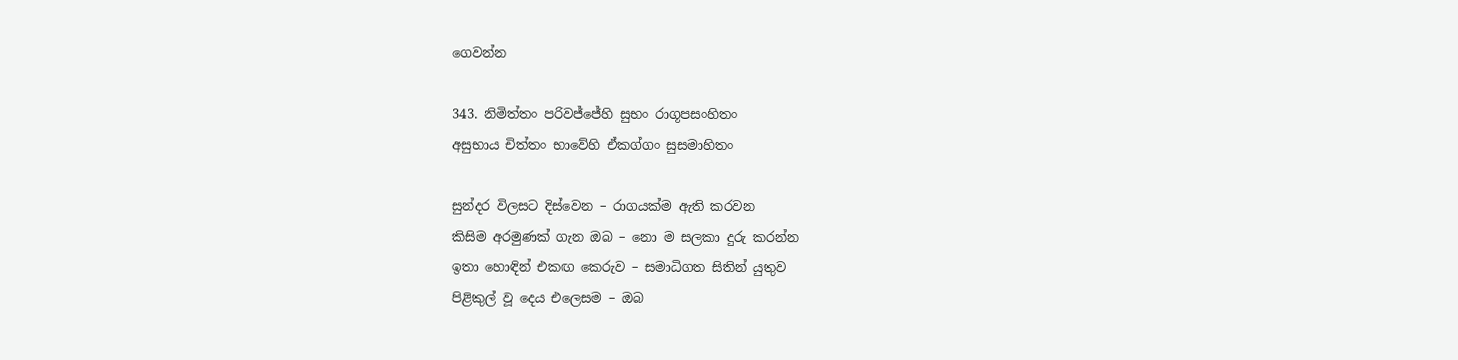ගෙවන්න

343. නිමිත්තං පරිවජ්ජේහි සුභං රාගූපසංහිතං
අසුභාය චිත්තං භාවේහි ඒකග්ගං සුසමාහිතං

සුන්දර විලසට දිස්වෙන – රාගයක්ම ඇති කරවන
කිසිම අරමුණක් ගැන ඔබ – නො ම සලකා දුරු කරන්න
ඉතා හොඳින් එකඟ කෙරුව – සමාධිගත සිතින් යුතුව
පිළිකුල් වූ දෙය එලෙසම – ඔබ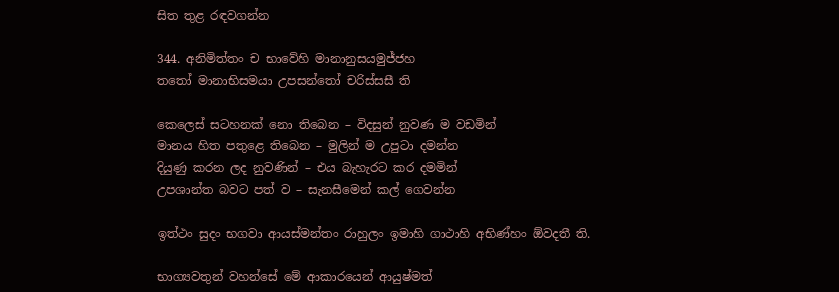සිත තුළ රඳවගන්න

344. අනිමිත්තං ච භාවේහි මානානුසයමුජ්ජහ
තතෝ මානාභිසමයා උපසන්තෝ චරිස්සසී ති

කෙලෙස් සටහනක් නො තිබෙන – විදසුන් නුවණ ම වඩමින්
මානය හිත පතුළෙ තිබෙන – මුලින් ම උපුටා දමන්න
දියුණු කරන ලද නුවණින් – එය බැහැරට කර දමමින්
උපශාන්ත බවට පත් ව – සැනසීමෙන් කල් ගෙවන්න

ඉත්ථං සුදං භගවා ආයස්මන්තං රාහුලං ඉමාහි ගාථාහි අභිණ්හං ඕවදතී ති.

භාග්‍යවතුන් වහන්සේ මේ ආකාරයෙන් ආයුෂ්මත්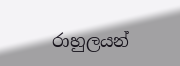රාහුලයන්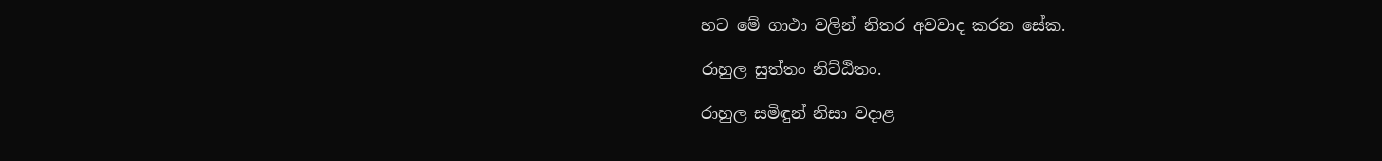හට මේ ගාථා වලින් නිතර අවවාද කරන සේක.

රාහුල සුත්තං නිට්ඨිතං.

රාහුල සමිඳුන් නිසා වදාළ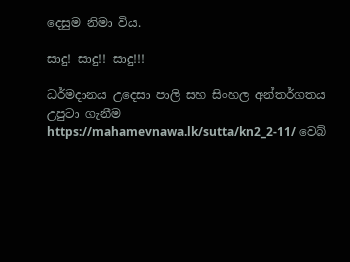දෙසුම නිමා විය.

සාදු! සාදු!! සාදු!!!

ධර්මදානය උදෙසා පාලි සහ සිංහල අන්තර්ගතය උපුටා ගැනීම https://mahamevnawa.lk/sutta/kn2_2-11/ වෙබ්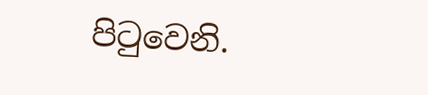පිටුවෙනි.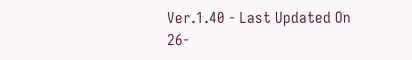Ver.1.40 - Last Updated On 26-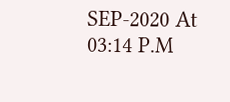SEP-2020 At 03:14 P.M